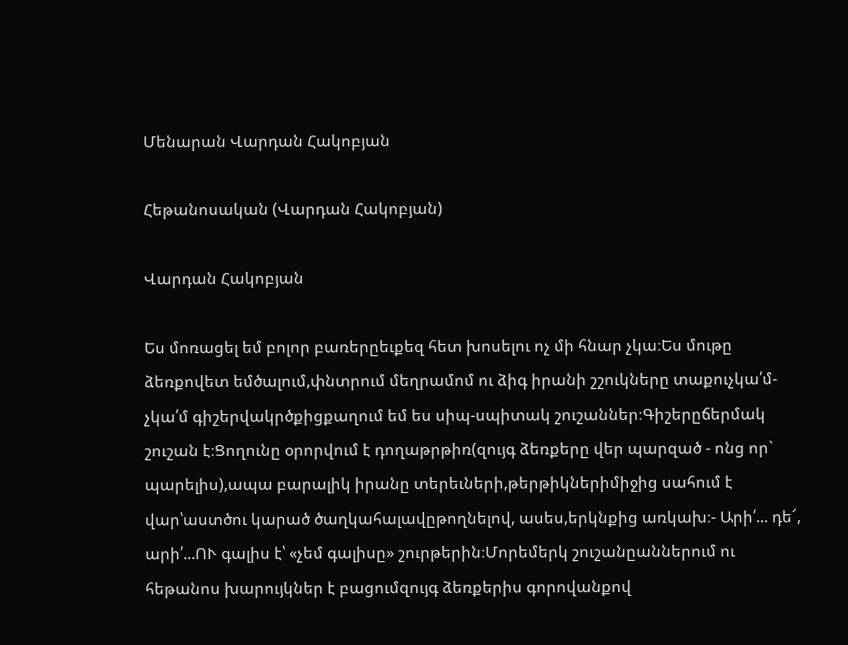Մենարան Վարդան Հակոբյան

Հեթանոսական (Վարդան Հակոբյան)

Վարդան Հակոբյան

Ես մոռացել եմ բոլոր բառերըեւքեզ հետ խոսելու ոչ մի հնար չկա։Ես մութը ձեռքովետ եմծալում,փնտրում մեղրամոմ ու ձիգ իրանի շշուկները տաքուչկա՛մ-չկա՛մ գիշերվակրծքիցքաղում եմ ես սիպ-սպիտակ շուշաններ։Գիշերըճերմակ շուշան է։Ցողունը օրորվում է դողաթրթիռ(զույգ ձեռքերը վեր պարզած - ոնց որ` պարելիս),ապա բարալիկ իրանը տերեւների,թերթիկներիմիջից սահում է վար՝աստծու կարած ծաղկահալավըթողնելով, ասես,երկնքից առկախ։- Արի՛... դե՜, արի՛...ՈՒ գալիս է՝ «չեմ գալիսը» շուրթերին։Մորեմերկ շուշանըաններում ու հեթանոս խարույկներ է բացումզույգ ձեռքերիս գորովանքով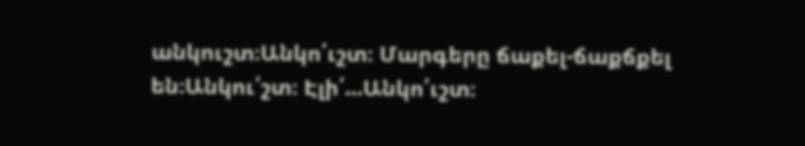անկուշտ։Անկո՛ւշտ։ Մարգերը ճաքել-ճաքճքել են։Անկու՛շտ։ Էլի՛...Անկո՛ւշտ։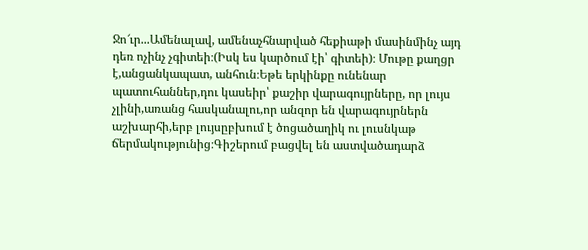Ջո՜ւր...Ամենալավ, ամենաչհնարված հեքիաթի մասինմինչ այդ դեռ ոչինչ չգիտեի։(Իսկ ես կարծում էի՝ գիտեի)։ Մութը քաղցր է,անցանկապատ, անհուն։Եթե երկինքը ունենար պատուհաններ,դու կասեիր՝ քաշիր վարագույրները, որ լույս չլինի,առանց հասկանալու,որ անզոր են վարագույրներն աշխարհի,երբ լույսըբխում է ծոցածաղիկ ու լուսնկաթ ճերմակությունից։Գիշերում բացվել են աստվածադարձ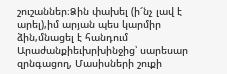շուշաններ։Ձին փախել (ի՜նչ լավ է արել),իմ արյան պես կարմիր ձին,մնացել է հանդում Արաժանքիեւխրխինջից՝ սարեսար զրնգացող, Մասիսների շուքի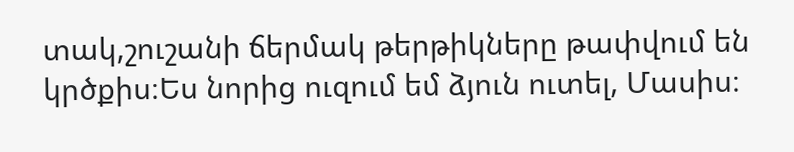տակ,շուշանի ճերմակ թերթիկները թափվում են կրծքիս։Ես նորից ուզում եմ ձյուն ուտել, Մասիս։